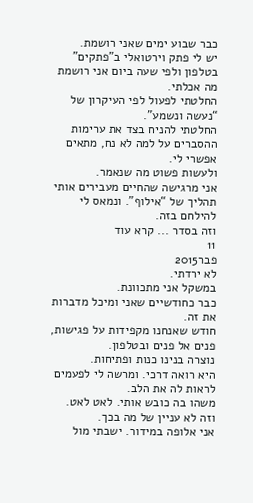כבר שבוע ימים שאני רושמת.
יש לי פתק וירטואלי ב”פתקים” בטלפון ולפי שעה ביום אני רושמת מה אכלתי.
החלטתי לפעול לפי העיקרון של “נעשה ונשמע”.
החלטתי להניח בצד את ערימות ההסברים על למה לא נח, מתאים אפשרי לי.
ולעשות פשוט מה שנאמר.
אני מרגישה שהחיים מעבירים אותי תהליך של “אילוף”. ונמאס לי להילחם בזה.
וזה בסדר ... קרא עוד
11
פבר2015
לא ירדתי.
במשקל אני מתכוונת.
כבר כחודשיים שאני ומיכל מדברות את זה.
חודש שאנחנו מקפידות על פגישות, פנים אל פנים ובטלפון.
נוצרה בנינו כנות ופתיחות.
היא רואה דרכי. ומרשה לי לפעמים לראות לה את הלב.
משהו בה כובש אותי. לאט לאט.
וזה לא עניין של מה בכך.
אני אלופה במידור. ישבתי מול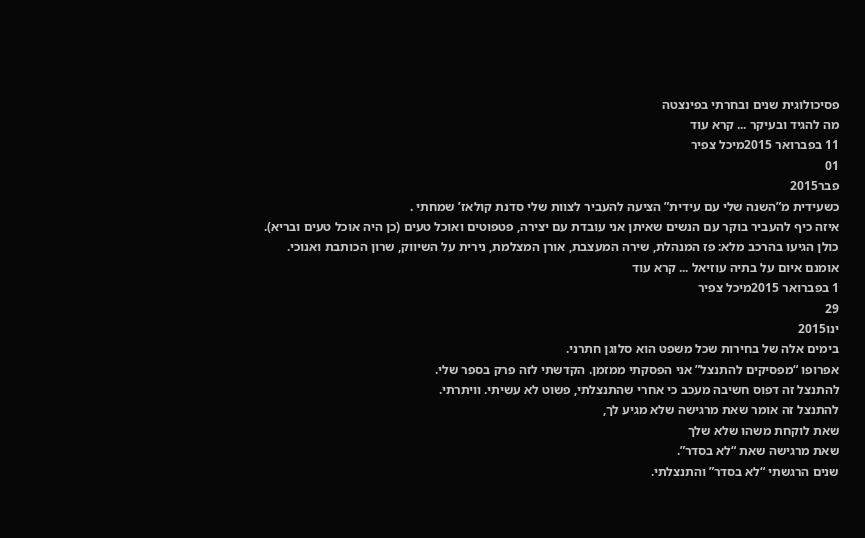פסיכולוגית שנים ובחרתי בפינצטה
מה להגיד ובעיקר ... קרא עוד
11 בפברואר 2015מיכל צפיר
01
פבר2015
כשעידית מ”השנה שלי עם עידית” הציעה להעביר לצוות שלי סדנת קולאז’ שמחתי .
איזה כיף להעביר בוקר עם הנשים שאיתן אני עובדת עם יצירה, פטפוטים ואוכל טעים (כן היה אוכל טעים ובריא).
כולן הגיעו בהרכב מלא: פז המנהלת, שירה המעצבת, אורן המצלמת, נירית על השיווק, שרון הכותבת ואנוכי.
אומנם איום על בתיה עוזיאל ... קרא עוד
1 בפברואר 2015מיכל צפיר
29
ינו2015
בימים אלה של בחירות שכל משפט הוא סלוגן חתרני.
אפרופו “מפסיקים להתנצל” אני הפסקתי ממזמן. הקדשתי לזה פרק בספר שלי.
להתנצל זה דפוס חשיבה מעכב כי אחרי שהתנצלתי, פשוט לא עשיתי. וויתרתי.
להתנצל זה אומר שאת מרגישה שלא מגיע לך,
שאת לוקחת משהו שלא שלך
שאת מרגישה שאת “לא בסדר”.
שנים הרגשתי “לא בסדר” והתנצלתי.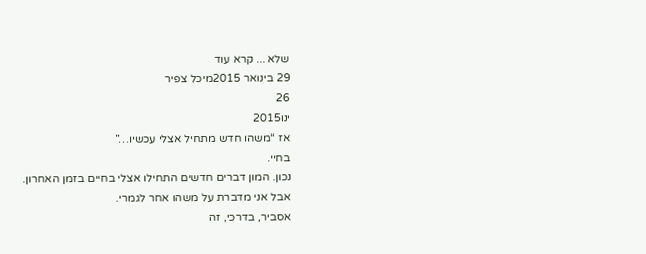שלא ... קרא עוד
29 בינואר 2015מיכל צפיר
26
ינו2015
אז “משהו חדש מתחיל אצלי עכשיו…”
בחיי.
נכון. המון דברים חדשים התחילו אצלי בחיים בזמן האחרון.
אבל אני מדברת על משהו אחר לגמרי.
אסביר, בדרכי, זה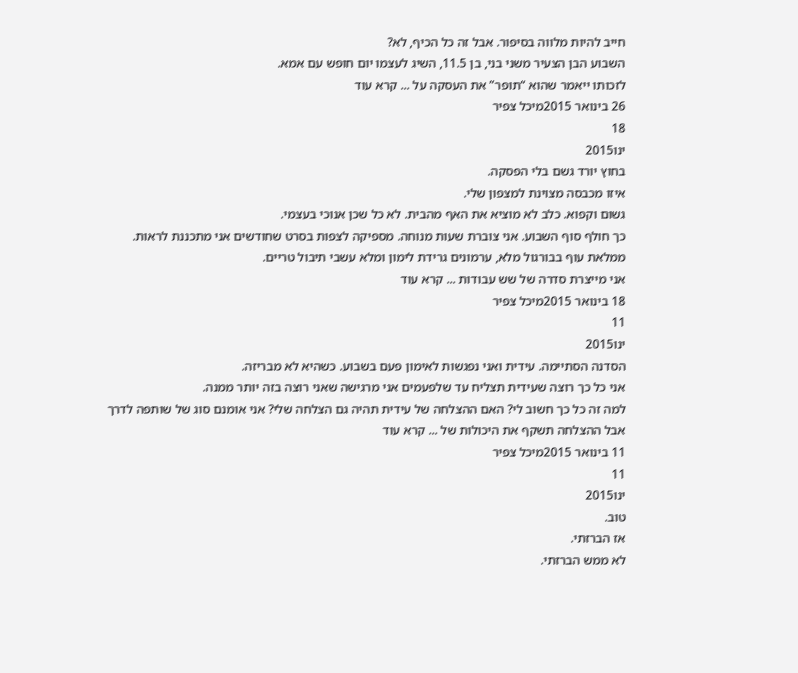חייב להיות מלווה בסיפור. אבל זה כל הכיף, לא?
השבוע הבן הצעיר משני בני, בן 11.5, השיג לעצמו יום חופש עם אמא.
לזכותו ייאמר שהוא “תופר” את העסקה על ... קרא עוד
26 בינואר 2015מיכל צפיר
18
ינו2015
בחוץ יורד גשם בלי הפסקה.
איזו מכבסה מצוינת למצפון שלי.
גשום וקפוא. כלב לא מוציא את האף מהבית. לא כל שכן אנוכי בעצמי.
כך חולף סוף השבוע. אני צוברת שעות מנוחה. מספיקה לצפות בסרט שחודשים אני מתכננת לראות.
ממלאת עוף בבורגול מלא, ערמונים גרידת לימון ומלא עשבי תיבול טריים.
אני מייצרת סדרה של שש עבודות ... קרא עוד
18 בינואר 2015מיכל צפיר
11
ינו2015
הסדנה הסתיימה. עידית ואני נפגשות לאימון פעם בשבוע. כשהיא לא מבריזה.
אני כל כך רוצה שעידית תצליח עד שלפעמים אני מרגישה שאני רוצה בזה יותר ממנה.
למה זה כל כך חשוב לי? האם ההצלחה של עידית תהיה גם הצלחה שלי? אני אומנם סוג של שותפה לדרך
אבל ההצלחה תשקף את היכולות של ... קרא עוד
11 בינואר 2015מיכל צפיר
11
ינו2015
טוב.
אז הברזתי.
לא ממש הברזתי.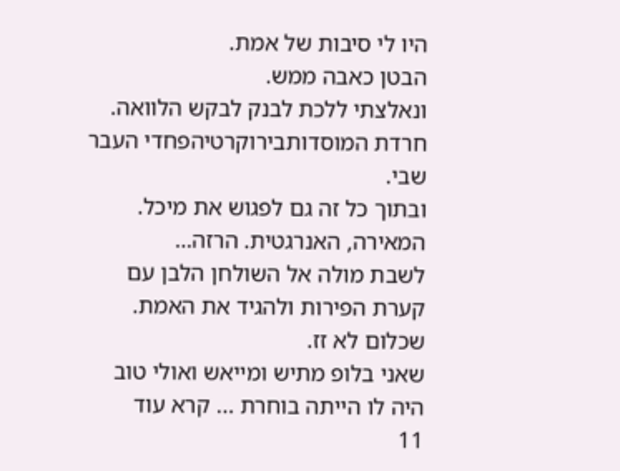היו לי סיבות של אמת.
הבטן כאבה ממש.
ונאלצתי ללכת לבנק לבקש הלוואה.
חרדת המוסדותבירוקרטיהפחדי העבר שבי.
ובתוך כל זה גם לפגוש את מיכל. המאירה, האנרגטית. הרזה…
לשבת מולה אל השולחן הלבן עם קערת הפירות ולהגיד את האמת.
שכלום לא זז.
שאני בלופ מתיש ומייאש ואולי טוב היה לו הייתה בוחרת ... קרא עוד
11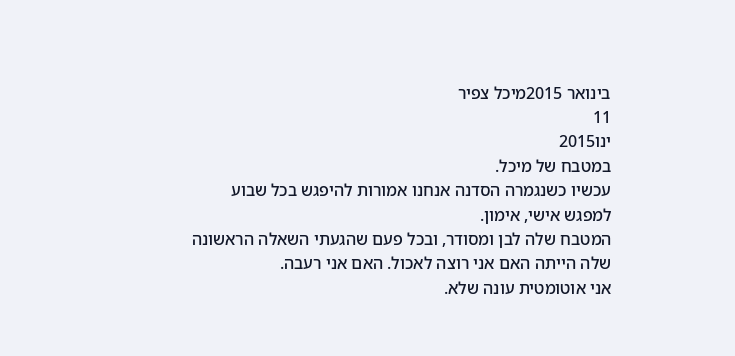בינואר 2015מיכל צפיר
11
ינו2015
במטבח של מיכל.
עכשיו כשנגמרה הסדנה אנחנו אמורות להיפגש בכל שבוע למפגש אישי, אימון.
המטבח שלה לבן ומסודר, ובכל פעם שהגעתי השאלה הראשונה שלה הייתה האם אני רוצה לאכול. האם אני רעבה.
אני אוטומטית עונה שלא.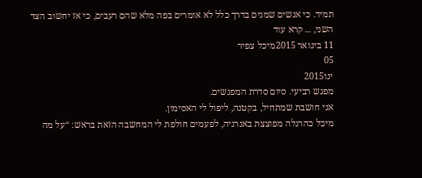תמיד. כי אנשים שמנים בדרך כלל לא אומרים בפה מלא שהם רעבים, כי אז יחשוב הצד השני, ... קרא עוד
11 בינואר 2015מיכל צפיר
05
ינו2015
מפגש רביעי. סיום סדרת המפגשים.
אני חושבת שמתחיל, בקטנה, ליפול לי האסימון.
מיכל כהרגלה מפוצצת באנרגיה, לפעמים חולפת לי המחשבה הזאת בראש: “על מה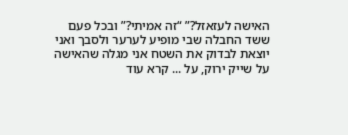האישה לעזאזל?” “זה אמיתי?” ובכל פעם ששד החבלה שבי מופיע לערער ולסבך ואני יוצאת לבדוק את השטח אני מגלה שהאישה על שייק ירוק, על ... קרא עוד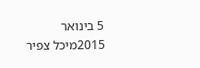5 בינואר 2015מיכל צפיר